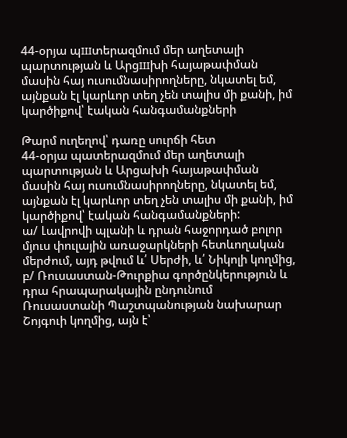44-օրյա պшտերազմում մեր աղետալի պարտության և Արցшխի հայաթափման մասին հայ ուսումնասիրողները, նկատել եմ, այնքան էլ կարևոր տեղ չեն տալիս մի քանի, իմ կարծիքով՝ էական հանգամանքների

Թարմ ուղեղով՝ դառը սուրճի հետ
44-օրյա պատերազմում մեր աղետալի պարտության և Արցախի հայաթափման մասին հայ ուսումնասիրողները, նկատել եմ, այնքան էլ կարևոր տեղ չեն տալիս մի քանի, իմ կարծիքով՝ էական հանգամանքների:
ա/ Լավրովի պլանի և դրան հաջորդած բոլոր մյուս փուլային առաջարկների հետևողական մերժում, այդ թվում և՛ Սերժի, և՛ Նիկոլի կողմից,
բ/ Ռուսաստան-Թուրքիա գործընկերություն և դրա հրապարակային ընդունում Ռուսաստանի Պաշտպանության նախարար Շոյգուի կողմից, այն է՝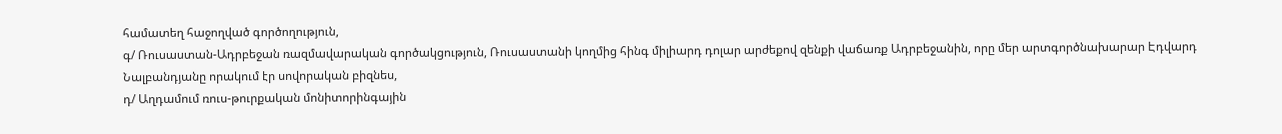համատեղ հաջողված գործողություն,
գ/ Ռուսաստան-Ադրբեջան ռազմավարական գործակցություն, Ռուսաստանի կողմից հինգ միլիարդ դոլար արժեքով զենքի վաճառք Ադրբեջանին, որը մեր արտգործնախարար Էդվարդ Նալբանդյանը որակում էր սովորական բիզնես,
դ/ Աղդամում ռուս-թուրքական մոնիտորինգային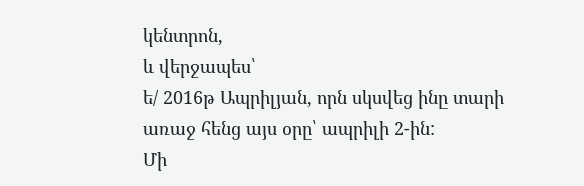կենտրոն,
և վերջապես՝
ե/ 2016թ Ապրիլյան, որն սկսվեց ինը տարի առաջ հենց այս օրը՝ ապրիլի 2-ին:
Մի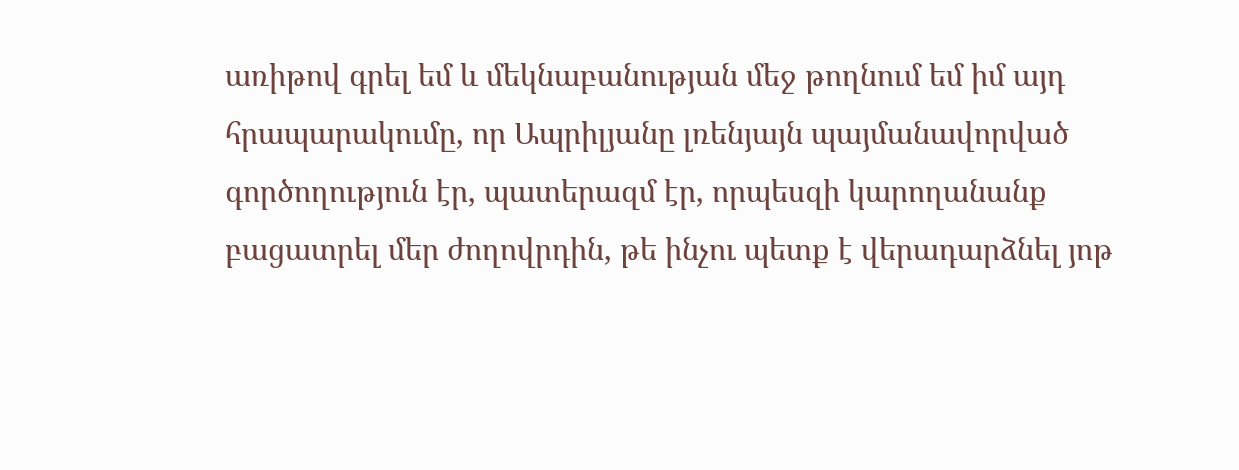առիթով գրել եմ և մեկնաբանության մեջ թողնում եմ իմ այդ հրապարակումը, որ Ապրիլյանը լռենյայն պայմանավորված գործողություն էր, պատերազմ էր, որպեսզի կարողանանք բացատրել մեր ժողովրդին, թե ինչու պետք է վերադարձնել յոթ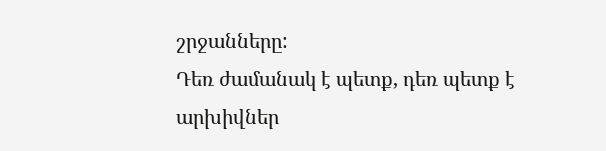շրջանները:
Դեռ ժամանակ է պետք, դեռ պետք է արխիվներ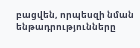բացվեն, որպեսզի նման ենթադրությունները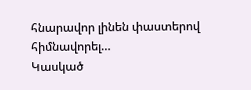հնարավոր լինեն փաստերով հիմնավորել…
Կասկած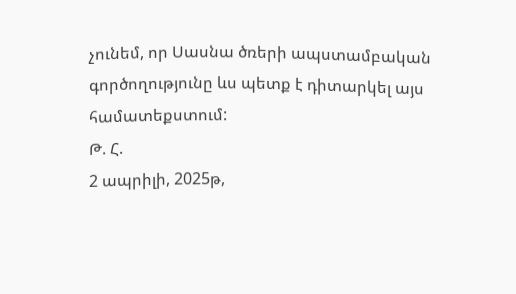չունեմ, որ Սասնա ծռերի ապստամբական գործողությունը ևս պետք է դիտարկել այս համատեքստում:
Թ. Հ.
2 ապրիլի, 2025թ,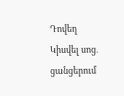Դովեղ
Կիսվել սոց․ ցանցերում